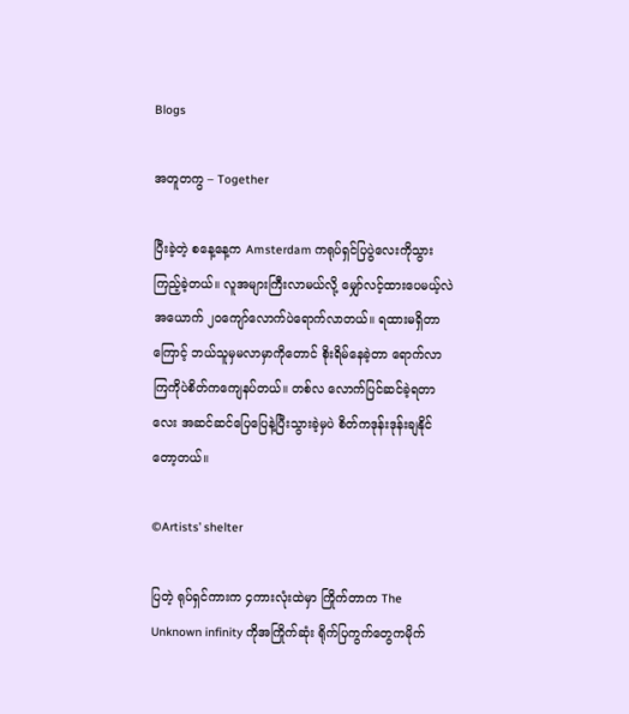Blogs

အတူတကွ – Together

ပြီးခဲ့တဲ့ စနေ့နေ့က Amsterdam ကရုပ်ရှင်ပြပွဲလေးကိုသွားကြည့်ခဲ့တယ်။ လူအများကြီးလာမယ်လို့ မျှော်လင့်ထားပေမယ့်လဲ အယောက် ၂၀ကျော်လောက်ပဲရောက်လာတယ်။ ရထားမရှိတာကြောင့် ဘယ်သူမှမလာမှာကိုတောင် စိုးရိမ်နေခဲ့တာ ရောက်လာကြကိုပဲစိတ်ကကျေနပ်တယ်။ တစ်လ လောက်ပြင်ဆင်ခဲ့ရတာလေး အဆင်ဆင်ပြေပြေနဲ့ပြီးသွားခဲ့မှပဲ စိတ်ကဒုန်းဒုန်းချနိုင်တော့တယ်။

©Artists’ shelter

ပြတဲ့ ရုပ်ရှင်ကားက ၄ကားလုံးထဲမှာ ကြိုက်တာက The Unknown infinity ကိုအကြိုက်ဆုံး ရိုက်ပြကွက်တွေကမိုက်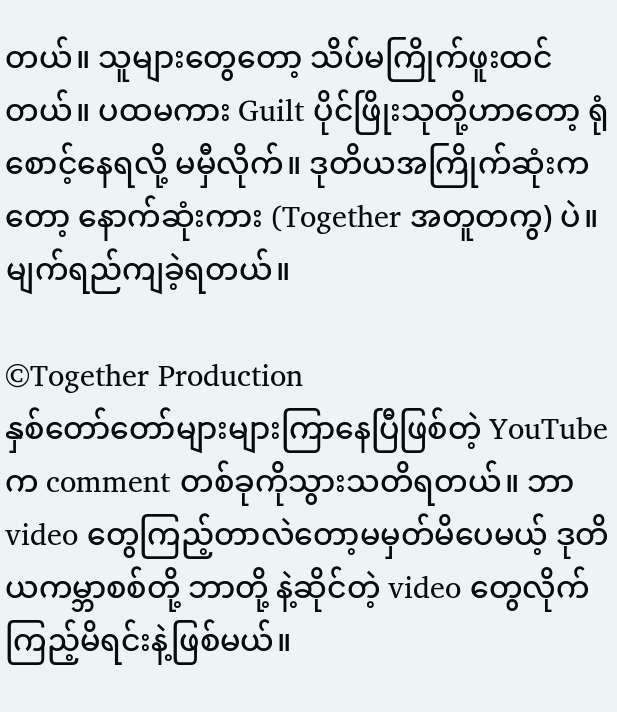တယ်။ သူများတွေတော့ သိပ်မကြိုက်ဖူးထင်တယ်။ ပထမကား Guilt ပိုင်ဖြိုးသုတို့ဟာတော့ ရုံစောင့်နေရလို့ မမှီလိုက်။ ဒုတိယအကြိုက်ဆုံးကတော့ နောက်ဆုံးကား (Together အတူတကွ) ပဲ။ မျက်ရည်ကျခဲ့ရတယ်။

©Together Production
နှစ်တော်တော်များများကြာနေပြီဖြစ်တဲ့ YouTube က comment တစ်ခုကိုသွားသတိရတယ်။ ဘာ video တွေကြည့်တာလဲတော့မမှတ်မိပေမယ့် ဒုတိယကမ္ဘာစစ်တို့ ဘာတို့ နဲ့ဆိုင်တဲ့ video တွေလိုက်ကြည့်မိရင်းနဲ့ဖြစ်မယ်။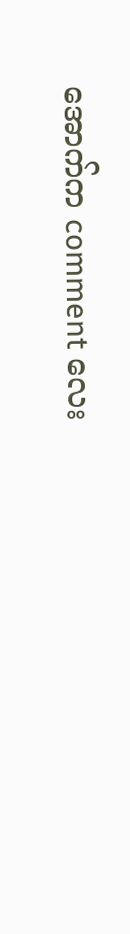အောက်က comment လေး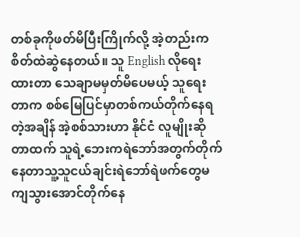တစ်ခုကိုဖတ်မိပြီးကြိုက်လို့ အဲ့တည်းကစိတ်ထဲဆွဲနေတယ်။ သူ English လိုရေးထားတာ သေချာမမှတ်မိပေမယ့် သူရေးတာက စစ်မြေပြင်မှာတစ်ကယ်တိုက်နေရတဲ့အချိန် အဲ့စစ်သားဟာ နိုင်ငံ လူမျိုးဆိုတာထက် သူရဲ့ဘေးကရဲဘော်အတွက်တိုက်နေတာသူ့သူငယ်ချင်းရဲဘော်ရဲဖက်တွေမကျသွားအောင်တိုက်နေ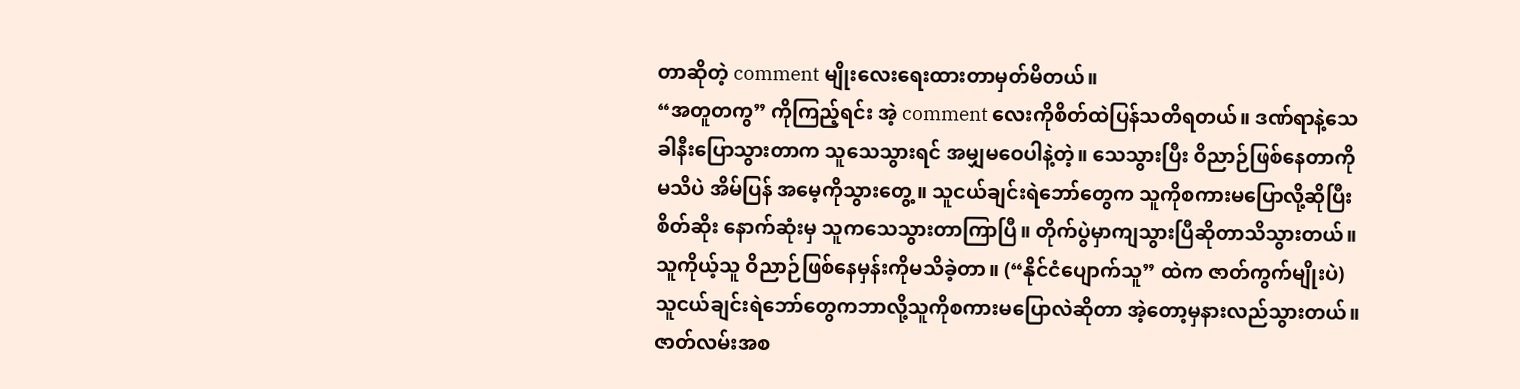တာဆိုတဲ့ comment မျိုးလေးရေးထားတာမှတ်မိတယ်။
“အတူတကွ” ကိုကြည့်ရင်း အဲ့ comment လေးကိုစိတ်ထဲပြန်သတိရတယ်။ ဒဏ်ရာနဲ့သေခါနီးပြောသွားတာက သူသေသွားရင် အမျှမဝေပါနဲ့တဲ့။ သေသွားပြီး ဝိညာဉ်ဖြစ်နေတာကို မသိပဲ အိမ်ပြန် အမေ့ကိုသွားတွေ့။ သူငယ်ချင်းရဲဘော်တွေက သူကိုစကားမပြောလို့ဆိုပြီးစိတ်ဆိုး နောက်ဆုံးမှ သူကသေသွားတာကြာပြီ။ တိုက်ပွဲမှာကျသွားပြီဆိုတာသိသွားတယ်။ သူကိုယ့်သူ ဝိညာဉ်ဖြစ်နေမှန်းကိုမသိခဲ့တာ။ (“နိုင်ငံပျောက်သူ” ထဲက ဇာတ်ကွက်မျိုးပဲ) သူငယ်ချင်းရဲဘော်တွေကဘာလို့သူကိုစကားမပြောလဲဆိုတာ အဲ့တော့မှနားလည်သွားတယ်။ ဇာတ်လမ်းအစ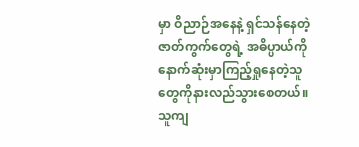မှာ ဝိညာဉ်အနေနဲ့ ရှင်သန်နေတဲ့ဇာတ်ကွက်တွေရဲ့ အဓိပ္ပာယ်ကို နောက်ဆုံးမှာကြည့်ရှုနေတဲ့သူတွေကိုနားလည်သွားစေတယ်။
သူကျ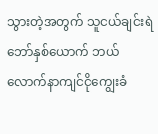သွားတဲ့အတွက် သူငယ်ချင်းရဲဘော်နှစ်ယောက် ဘယ်လောက်နာကျင်ငိုကျွေးခံ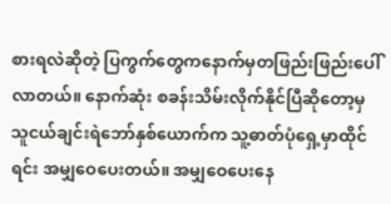စားရလဲဆိုတဲ့ ပြကွက်တွေကနောက်မှတဖြည်းဖြည်းပေါ်လာတယ်။ နောက်ဆုံး စခန်းသိမ်းလိုက်နိုင်ပြီဆိုတော့မှ သူငယ်ချင်းရဲဘော်နှစ်ယောက်က သူ့ဓာတ်ပုံရှေ့မှာထိုင်ရင်း အမျှဝေပေးတယ်။ အမျှဝေပေးနေ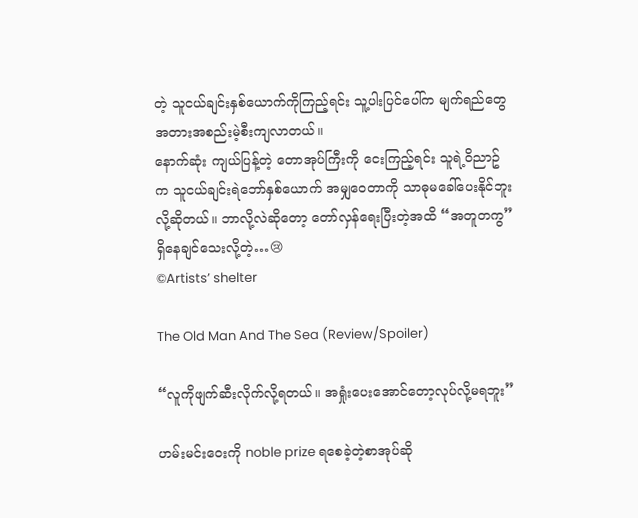တဲ့ သူငယ်ချင်းနှစ်ယောက်ကိုကြည့်ရင်း သူ့ပါးပြင်ပေါ်က မျက်ရည်တွေအတားအစည်းမဲ့စီးကျလာတယ်။
နောက်ဆုံး ကျယ်ပြန့်တဲ့ တောအုပ်ကြီးကို ငေးကြည့်ရင်း သူရဲ့ဝိညာဥ်က သူငယ်ချင်းရဲဘော်နှစ်ယောက် အမျှဝေတာကို သာဓုမခေါ်ပေးနိုင်ဘူးလို့ဆိုတယ်။ ဘာလို့လဲဆိုတော့ တော်လှန်ရေးပြီးတဲ့အထိ “အတူတကွ” ရှိနေချင်သေးလို့တဲ့…😢
©Artists’ shelter

The Old Man And The Sea (Review/Spoiler)

“လူကိုဖျက်ဆီးလိုက်လို့ရတယ်။ အရှုံးပေးအောင်တော့လုပ်လို့မရဘူး”

ဟမ်းမင်းဝေးကို noble prize ရစေခဲ့တဲ့စာအုပ်ဆို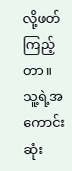လို့ဖတ်ကြည့်တာ။ သူ့ရဲ့အကောင်းဆုံး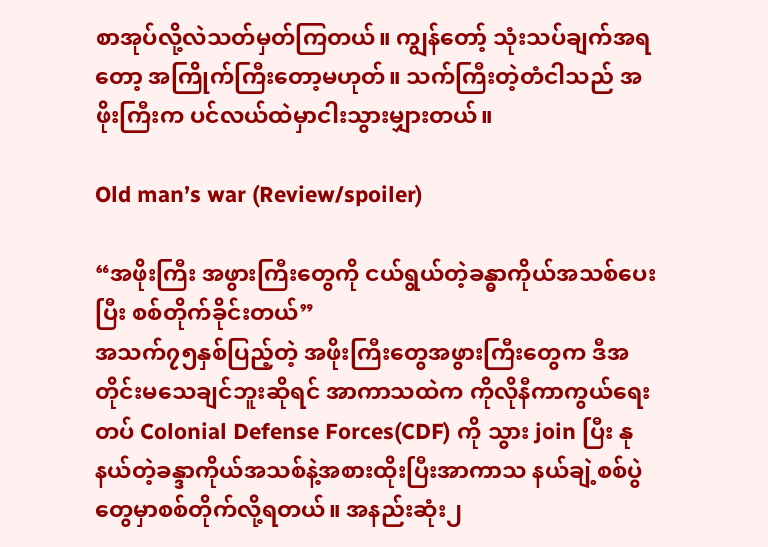စာအုပ်လို့လဲသတ်မှတ်ကြတယ်။ ကျွန်တော့် သုံးသပ်ချက်အရတော့ အကြိုက်ကြီးတော့မဟုတ်။ သက်ကြီးတဲ့တံငါသည် အဖိုးကြီးက ပင်လယ်ထဲမှာငါးသွားမျှားတယ်။

Old man’s war (Review/spoiler)

“အဖိုးကြီး အဖွားကြီးတွေကို ငယ်ရွယ်တဲ့ခန္ဓာကိုယ်အသစ်ပေးပြီး စစ်တိုက်ခိုင်းတယ်”
အသက်၇၅နှစ်ပြည့်တဲ့ အဖိုးကြီးတွေအဖွားကြီးတွေက ဒီအတိုင်းမသေချင်ဘူးဆိုရင် အာကာသထဲက ကိုလိုနီကာကွယ်ရေးတပ် Colonial Defense Forces(CDF) ကို သွား join ပြီး နုနယ်တဲ့ခန္ဒာကိုယ်အသစ်နဲ့အစားထိုးပြီးအာကာသ နယ်ချဲ့စစ်ပွဲတွေမှာစစ်တိုက်လို့ရတယ်။ အနည်းဆုံး၂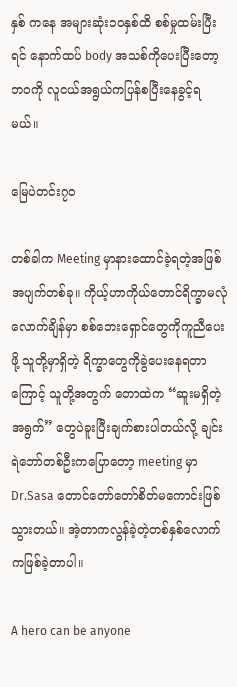နှစ် ကနေ အများဆုံး၁၀နှစ်ထိ စစ်မှုထမ်းပြီးရင် နောက်ထပ် body အသစ်ကိုပေးပြီးတော့ ဘဝကို လူငယ်အရွယ်ကပြန်စပြီးနေခွင့်ရမယ်။

မြေပဲတင်း၇၀

တစ်ခါက Meeting မှာနားထောင်ခဲ့ရတဲ့အဖြစ်အပျက်တစ်ခု။ ကိုယ့်ဟာကိုယ်တောင်ရိက္ခာမလုံလောက်ချိန်မှာ စစ်ဘေးရှောင်တွေကိုကူညီပေးဖို့ သူတို့မှာရှိတဲ့ ရိက္ခာတွေကိုခွဲပေးနေရတာကြောင့် သူတို့အတွက် တောထဲက “ဆူးမရှိတဲ့အရွက်” တွေပဲခူးပြီးချက်စားပါတယ်လို့ ချင်းရဲဘော်တစ်ဦးကပြောတော့ meeting မှာ Dr.Sasa တောင်တော်တော်စိတ်မကောင်းဖြစ်သွားတယ်။ အဲ့တာကလွန်ခဲ့တဲ့တစ်နှစ်လောက်ကဖြစ်ခဲ့တာပါ။

A hero can be anyone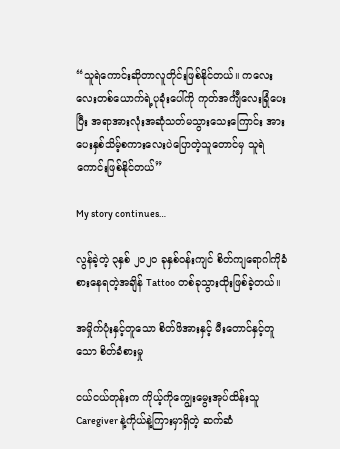“သူရဲကောင်းဆိုတာလူတိုင်းဖြစ်နိုင်တယ်။ ကလေးလေးတစ်ယောက်ရဲ့ပုခုံးပေါ်ကို ကုတ်အင်္ကျီလေးခြုံပေးပြီး အရာအားလုံးအဆုံသတ်မသွားသေးကြောင်း အားပေးနှစ်သိမ့်စကားလေးပဲပြောတဲ့သူတောင်မှ သူရဲကောင်းဖြစ်နိုင်တယ်”

My story continues…

လွန်ခဲ့တဲ့ ၃နှစ် ၂၀၂၀ ခုနှစ်ဝန်းကျင် စိတ်ကျရောဂါကိုခံစားနေရတဲ့အချိန် Tattoo တစ်ခုသွားထိုးဖြစ်ခဲ့တယ်။

အမှိုက်ပုံးနှင့်တူသော စိတ်ဖိအားနှင့် မီးတောင်နှင့်တူသော စိတ်ခံစားမှု

ငယ်ငယ်တုန်းက ကိုယ့်ကိုကျွေးမွေးအုပ်ထိန်းသူ Caregiver နဲ့ကိုယ်နဲ့ကြားမှာရှိတဲ့ ဆက်ဆံ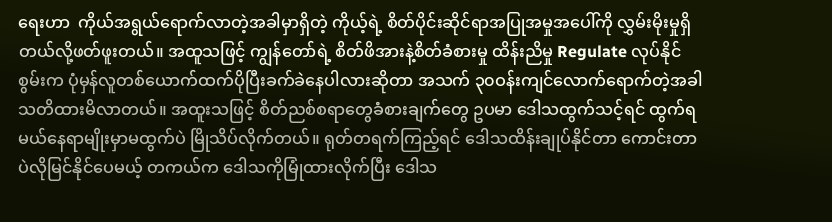ရေးဟာ  ကိုယ်အရွယ်ရောက်လာတဲ့အခါမှာရှိတဲ့ ကိုယ့်ရဲ့ စိတ်ပိုင်းဆိုင်ရာအပြုအမှုအပေါ်ကို လွှမ်းမိုးမှုရှိတယ်လို့ဖတ်ဖူးတယ်။ အထူသဖြင့် ကျွန်တော်ရဲ့ စိတ်ဖိအားနဲ့စိတ်ခံစားမှု ထိန်းညိမှု Regulate လုပ်နိုင်စွမ်းက ပုံမှန်လူတစ်ယောက်ထက်ပိုပြီးခက်ခဲနေပါလားဆိုတာ အသက် ၃၀ဝန်းကျင်လောက်ရောက်တဲ့အခါသတိထားမိလာတယ်။ အထူးသဖြင့် စိတ်ညစ်စရာတွေခံစားချက်တွေ ဥပမာ ဒေါသထွက်သင့်ရင် ထွက်ရမယ်နေရာမျိုးမှာမထွက်ပဲ မြိုသိပ်လိုက်တယ်။ ရုတ်တရက်ကြည့်ရင် ဒေါသထိန်းချုပ်နိုင်တာ ကောင်းတာပဲလိုမြင်နိုင်ပေမယ့် တကယ်က ဒေါသကိုမြုံထားလိုက်ပြီး ဒေါသ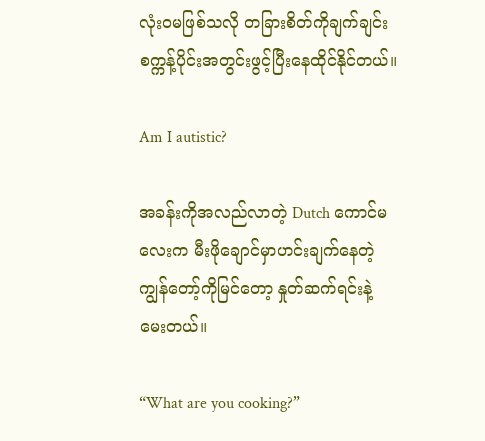လုံးဝမဖြစ်သလို တခြားစိတ်ကိုချက်ချင်း စက္ကန့်ပိုင်းအတွင်းဖွင့်ပြီးနေထိုင်နိုင်တယ်။

Am I autistic?

အခန်းကိုအလည်လာတဲ့ Dutch ကောင်မလေးက မီးဖိုချောင်မှာဟင်းချက်နေတဲ့ကျွန်တော့်ကိုမြင်တော့ နှုတ်ဆက်ရင်းနဲ့ မေးတယ်။

“What are you cooking?”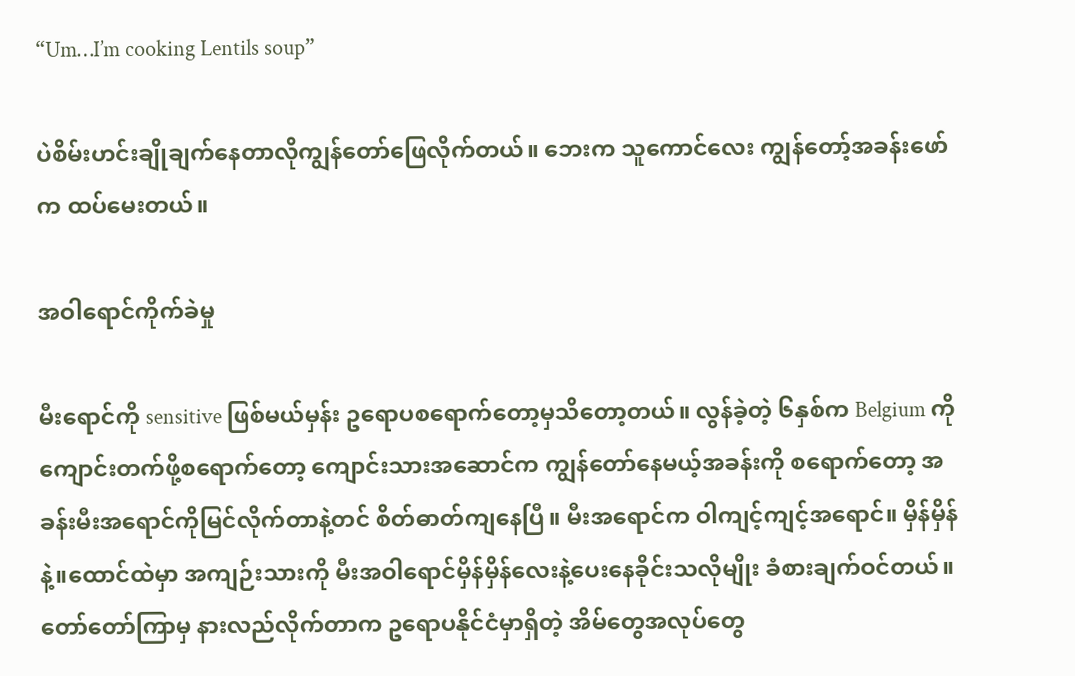“Um…I’m cooking Lentils soup”

ပဲစိမ်းဟင်းချိုချက်နေတာလိုကျွန်တော်ဖြေလိုက်တယ်။ ဘေးက သူကောင်လေး ကျွန်တော့်အခန်းဖော်က ထပ်မေးတယ်။

အဝါရောင်ကိုက်ခဲမှု

မီးရောင်ကို sensitive ဖြစ်မယ်မှန်း ဥရောပစရောက်တော့မှသိတော့တယ်။ လွန်ခဲ့တဲ့ ၆နှစ်က Belgium ကိုကျောင်းတက်ဖို့စရောက်တော့ ကျောင်းသားအဆောင်က ကျွန်တော်နေမယ့်အခန်းကို စရောက်တော့ အခန်းမီးအရောင်ကိုမြင်လိုက်တာနဲ့တင် စိတ်ဓာတ်ကျနေပြီ။ မီးအရောင်က ဝါကျင့်ကျင့်အရောင်။ မှိန်မှိန်နဲ့။ထောင်ထဲမှာ အကျဉ်းသားကို မီးအဝါရောင်မှိန်မှိန်လေးနဲ့ပေးနေခိုင်းသလိုမျိုး ခံစားချက်ဝင်တယ်။ တော်တော်ကြာမှ နားလည်လိုက်တာက ဥရောပနိုင်ငံမှာရှိတဲ့ အိမ်တွေအလုပ်တွေ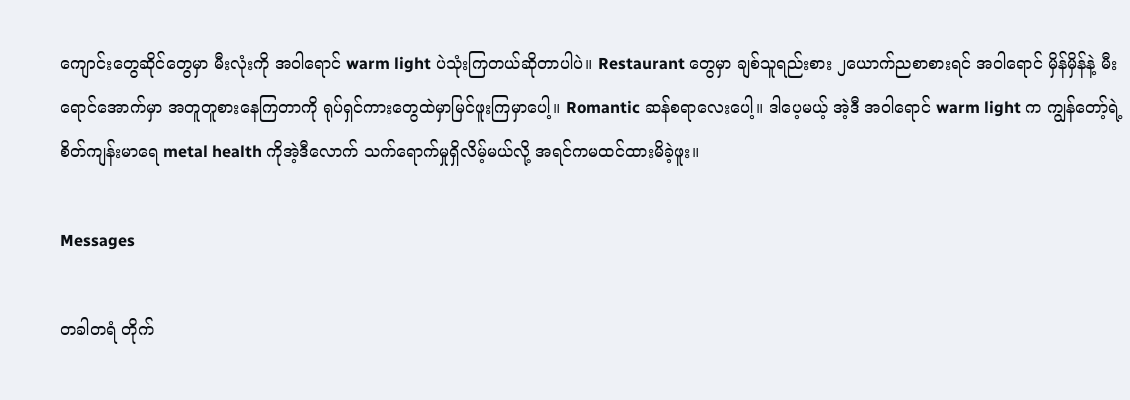ကျောင်းတွေဆိုင်တွေမှာ မီးလုံးကို အဝါရောင် warm light ပဲသုံးကြတယ်ဆိုတာပါပဲ။ Restaurant တွေမှာ ချစ်သူရည်းစား ၂ယောက်ညစာစားရင် အဝါရောင် မှိန်မှိန်နဲ့ မီးရောင်အောက်မှာ အတူတူစားနေကြတာကို ရုပ်ရှင်ကားတွေထဲမှာမြင်ဖူးကြမှာပေါ့။ Romantic ဆန်စရာလေးပေါ့။ ဒါပေ့မယ့် အဲ့ဒီ အဝါရောင် warm light က ကျွန်တော့်ရဲ့ စိတ်ကျန်းမာရေ metal health ကိုအဲ့ဒီလောက် သက်ရောက်မှုရှိလိမ့်မယ်လို့ အရင်ကမထင်ထားမိခဲ့ဖူး။

Messages

တခါတရံ တိုက်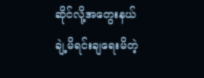ဆိုင်လို့အတွေးနယ်ချဲ့မိရင်းချရေးမိတဲ့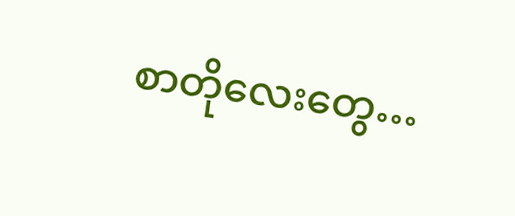စာတိုလေးတွေ…